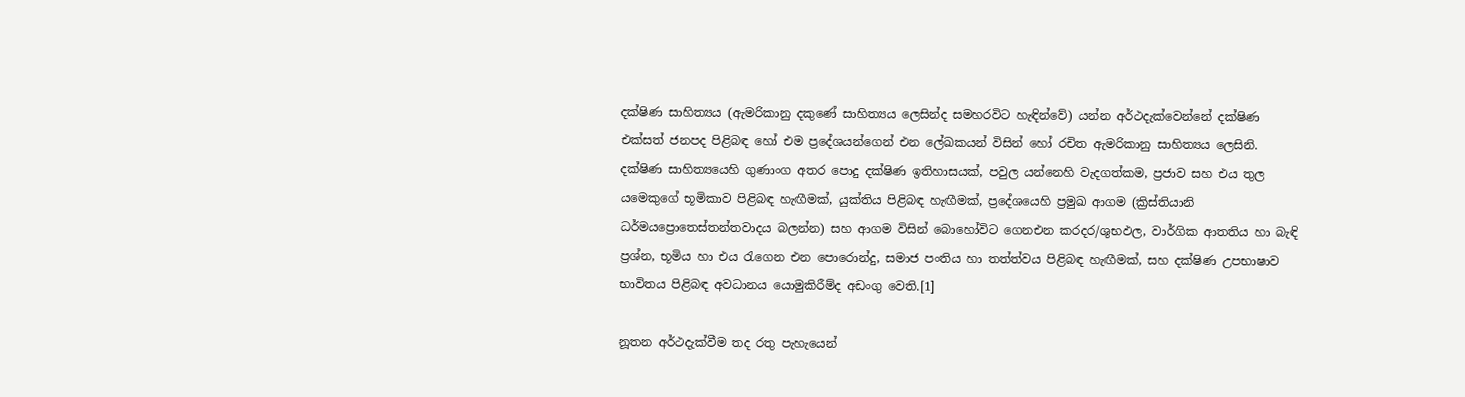දක්ෂිණ සාහිත්‍යය (ඇමරිකානු දකුණේ සාහිත්‍යය ලෙසින්ද සමහරවිට හැඳින්වේ) යන්න අර්ථදැක්වෙන්නේ දක්ෂිණ එක්සත් ජනපද පිළිබඳ හෝ එම ප්‍රදේශයන්ගෙන් එන ලේඛකයන් විසින් හෝ රචිත ඇමරිකානු සාහිත්‍යය ලෙසිනි. දක්ෂිණ සාහිත්‍යයෙහි ගුණාංග අතර පොදු දක්ෂිණ ඉතිහාසයක්, පවුල යන්නෙහි වැදගත්කම, ප්‍රජාව සහ එය තුල යමෙකුගේ භූමිකාව පිළිබඳ හැඟීමක්, යුක්තිය පිළිබඳ හැඟීමක්, ප්‍රදේශයෙහි ප්‍රමුඛ ආගම (ක්‍රිස්තියානි ධර්මයප්‍රොතෙස්තන්තවාදය බලන්න) සහ ආගම විසින් බොහෝවිට ගෙනඑන කරදර/ශුභඵල, වාර්ගික ආතතිය හා බැඳි ප්‍රශ්න, භූමිය හා එය රැගෙන එන පොරොන්දු, සමාජ පංතිය හා තත්ත්වය පිළිබඳ හැඟීමක්, සහ දක්ෂිණ උපභාෂාව භාවිතය පිළිබඳ අවධානය යොමුකිරීම්ද අඩංගු වෙති.[1]

නූතන අර්ථදැක්වීම තද රතු පැහැයෙන්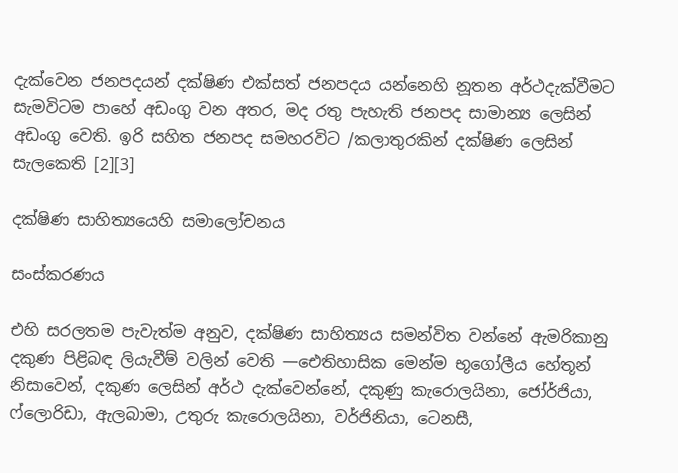දැක්වෙන ජනපදයන් දක්ෂිණ එක්සත් ජනපදය යන්නෙහි නූතන අර්ථදැක්වීමට සැමවිටම පාහේ අඩංගු වන අතර, මද රතු පැහැති ජනපද සාමාන්‍ය ලෙසින් අඩංගු වෙති. ඉරි සහිත ජනපද සමහරවිට /කලාතුරකින් දක්ෂිණ ලෙසින් සැලකෙති [2][3]

දක්ෂිණ සාහිත්‍යයෙහි සමාලෝචනය

සංස්කරණය

එහි සරලතම පැවැත්ම අනුව, දක්ෂිණ සාහිත්‍යය සමන්විත වන්නේ ඇමරිකානු දකුණ පිළිබඳ ලියැවීම් වලින් වෙති —ඓතිහාසික මෙන්ම භූගෝලීය හේතූන් නිසාවෙන්, දකුණ ලෙසින් අර්ථ දැක්වෙන්නේ, දකුණු කැරොලයිනා, ජෝර්ජියා, ෆ්ලොරිඩා, ඇලබාමා, උතුරු කැරොලයිනා, වර්ජිනියා, ටෙනසී,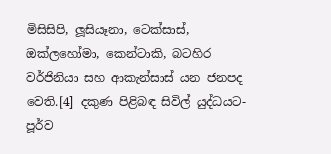මිසිසිපි, ලූසියෑනා, ටෙක්සාස්, ඔක්ලහෝමා, කෙන්ටාකි, බටහිර වර්ජිනියා සහ ආකැන්සාස් යන ජනපද වෙති.[4] දකුණ පිළිබඳ සිවිල් යුද්ධයට-පූර්ව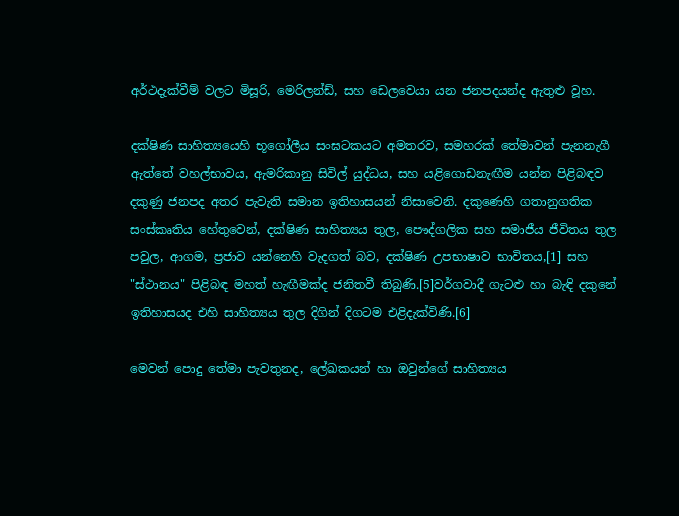අර්ථදැක්වීම් වලට මිසූරි, මෙරිලන්ඩ්, සහ ඩෙලවෙයා යන ජනපදයන්ද ඇතුළු වූහ.

දක්ෂිණ සාහිත්‍යයෙහි භූගෝලීය සංඝටකයට අමතරව, සමහරක් තේමාවන් පැනනැගී ඇත්තේ වහල්භාවය, ඇමරිකානු සිවිල් යුද්ධය, සහ යළිගොඩනැඟීම යන්න පිළිබඳව දකුණු ජනපද අතර පැවැති සමාන ඉතිහාසයන් නිසාවෙනි. දකුණෙහි ගතානුගතික සංස්කෘතිය හේතුවෙන්, දක්ෂිණ සාහිත්‍යය තුල, පෞද්ගලික සහ සමාජීය ජීවිතය තුල පවුල, ආගම, ප්‍රජාව යන්නෙහි වැදගත් බව, දක්ෂිණ උපභාෂාව භාවිතය,[1] සහ "ස්ථානය" පිළිබඳ මහත් හැඟීමක්ද ජනිතවී තිබුණි.[5]වර්ගවාදී ගැටළු හා බැඳි දකුනේ ඉතිහාසයද එහි සාහිත්‍යය තුල දිගින් දිගටම එළිදැක්විණි.[6]

මෙවන් පොදු තේමා පැවතුනද, ලේඛකයන් හා ඔවුන්ගේ සාහිත්‍යය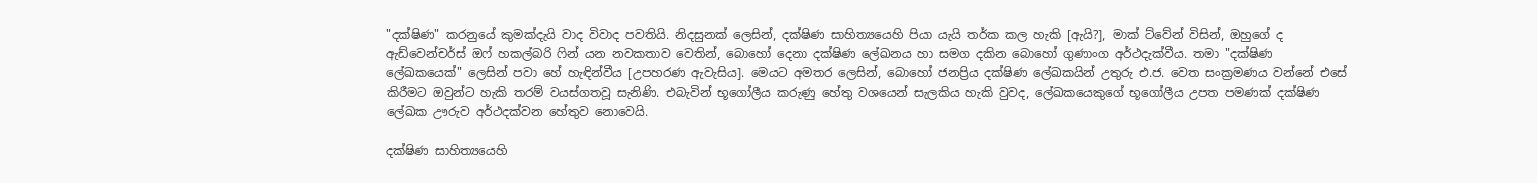"දක්ෂිණ" කරනුයේ කුමක්දැයි වාද විවාද පවතියි. නිදසුනක් ලෙසින්, දක්ෂිණ සාහිත්‍යයෙහි පියා යැයි තර්ක කල හැකි [ඇයි?], මාක් ට්වේන් විසින්, ඔහුගේ ද ඇඩ්වෙන්චර්ස් ඔෆ් හකල්බරි ෆින් යන නවකතාව වෙතින්, බොහෝ දෙනා දක්ෂිණ ලේඛනය හා සමග දකින බොහෝ ගුණාංග අර්ථදැක්වීය. තමා "දක්ෂිණ ලේඛකයෙක්" ලෙසින් පවා හේ හැඳින්වීය [උපහරණ ඇවැසිය]. මෙයට අමතර ලෙසින්, බොහෝ ජනප්‍රිය දක්ෂිණ ලේඛකයින් උතුරු එ.ජ. වෙත සංක්‍රමණය වන්නේ එසේ කිරීමට ඔවුන්ට හැකි තරම් වයස්ගතවූ සැනිණි. එබැවින් භූගෝලීය කරුණු හේතු වශයෙන් සැලකිය හැකි වුවද, ලේඛකයෙකුගේ භූගෝලීය උපත පමණක් දක්ෂිණ ලේඛක ඌරුව අර්ථදක්වන හේතුව නොවෙයි.

දක්ෂිණ සාහිත්‍යයෙහි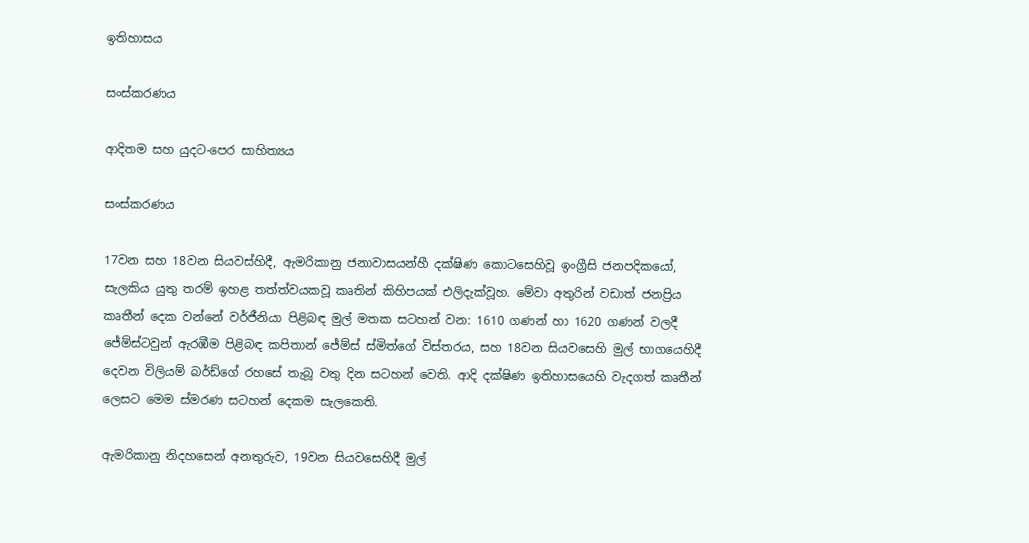ඉතිහාසය

සංස්කරණය

ආදිතම සහ යුදට-පෙර සාහිත්‍යය

සංස්කරණය

17වන සහ 18වන සියවස්හිදී, ඇමරිකානු ජනාවාසයන්හී දක්ෂිණ කොටසෙහිවූ ඉංග්‍රීසි ජනපදිකයෝ, සැලකිය යුතු තරම් ඉහළ තත්ත්වයකවූ කෘතින් කිහිපයක් එලිදැක්වූහ. මේවා අතුරින් වඩාත් ජනප්‍රිය කෘතීන් දෙක වන්නේ වර්ජීනියා පිළිබඳ මුල් මතක සටහන් වන: 1610 ගණන් හා 1620 ගණන් වලදී ජේම්ස්ටවුන් ඇරඹීම පිළිබඳ කපිතාන් ජේම්ස් ස්මිත්ගේ විස්තරය, සහ 18වන සියවසෙහි මුල් භාගයෙහිදී දෙවන විලියම් බර්ඩ්ගේ රහසේ තැබූ වතු දින සටහන් වෙති. ආදි දක්ෂිණ ඉතිහාසයෙහි වැදගත් කෘතීන් ලෙසට මෙම ස්මරණ සටහන් දෙකම සැලකෙති.

ඇමරිකානු නිදහසෙන් අනතුරුව, 19වන සියවසෙහිදී මුල්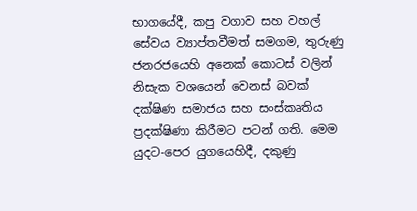භාගයේදී, කපු වගාව සහ වහල් සේවය ව්‍යාප්තවීමත් සමගම, තුරුණු ජනරජයෙහි අනෙක් කොටස් වලින් නිසැක වශයෙන් වෙනස් බවක් දක්ෂිණ සමාජය සහ සංස්කෘතිය ප්‍රදක්ෂිණා කිරීමට පටන් ගති. මෙම යුදට-පෙර යුගයෙහිදී, දකුණු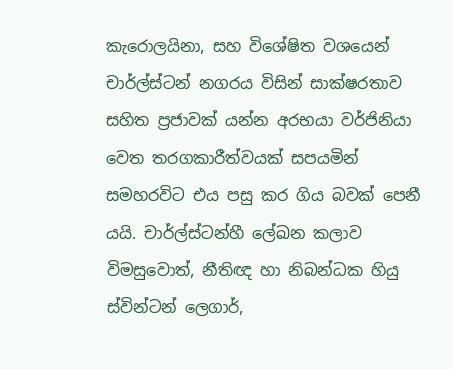කැරොලයිනා, සහ විශේෂිත වශයෙන් චාර්ල්ස්ටන් නගරය විසින් සාක්ෂරතාව සහිත ප්‍රජාවක් යන්න අරභයා වර්ජිනියා වෙත තරගකාරීත්වයක් සපයමින් සමහරවිට එය පසු කර ගිය බවක් පෙනී යයි. චාර්ල්ස්ටන්හී ලේඛන කලාව විමසුවොත්, නීතිඥ හා නිබන්ධක හියු ස්වින්ටන් ලෙගාර්,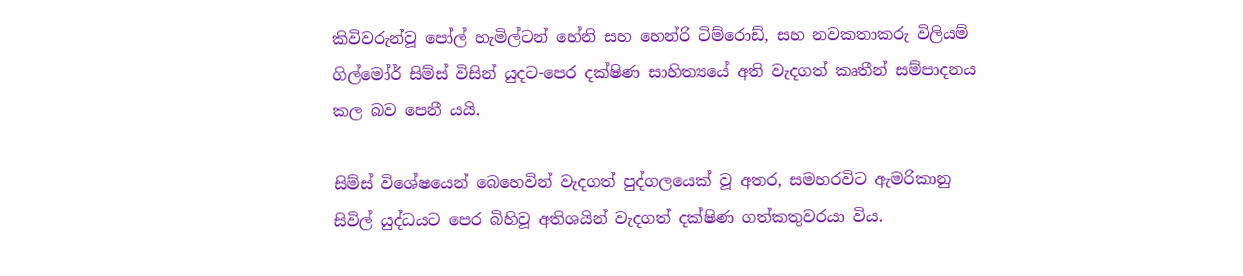කිවිවරුන්වූ පෝල් හැමිල්ටන් හේනි සහ හෙන්රි ටිම්රොඩ්, සහ නවකතාකරු විලියම් ගිල්මෝර් සිම්ස් විසින් යුදට-පෙර දක්ෂිණ සාහිත්‍යයේ අති වැදගත් කෘතීන් සම්පාදනය කල බව පෙනී යයි.

සිම්ස් විශේෂයෙන් බෙහෙවින් වැදගත් පුද්ගලයෙක් වූ අතර, සමහරවිට ඇමරිකානු සිවිල් යුද්ධයට පෙර බිහිවූ අතිශයින් වැදගත් දක්ෂිණ ගත්කතුවරයා විය.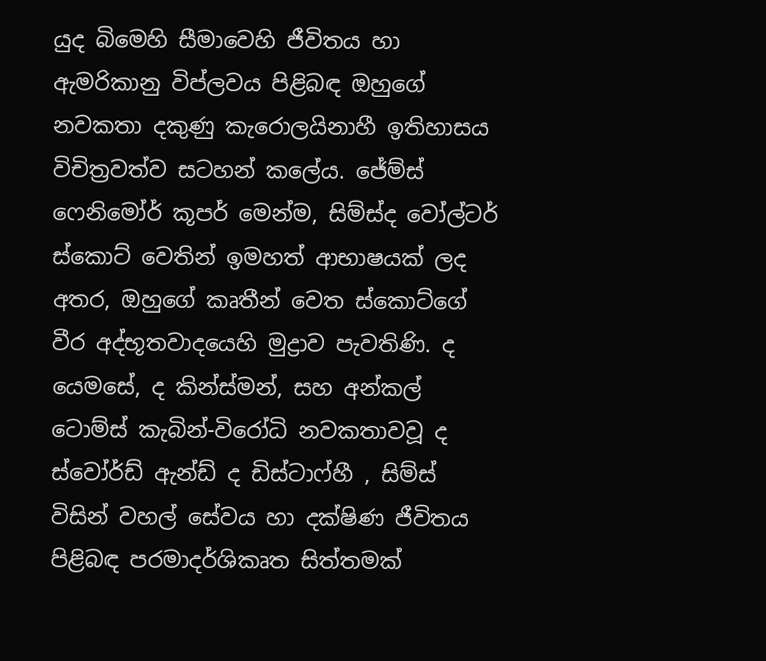යුද බිමෙහි සීමාවෙහි ජීවිතය හා ඇමරිකානු විප්ලවය පිළිබඳ ඔහුගේ නවකතා දකුණු කැරොලයිනාහී ඉතිහාසය විචිත්‍රවත්ව සටහන් කලේය. ජේම්ස් ෆෙනිමෝර් කූපර් මෙන්ම, සිම්ස්ද වෝල්ටර් ස්කොට් වෙතින් ඉමහත් ආභාෂයක් ලද අතර, ඔහුගේ කෘතීන් වෙත ස්කොට්ගේ වීර අද්භූතවාදයෙහි මුද්‍රාව පැවතිණි. ද යෙමසේ, ද කින්ස්මන්, සහ අන්කල් ටොම්ස් කැබින්-විරෝධි නවකතාවවූ ද ස්වෝර්ඩ් ඇන්ඩ් ද ඩිස්ටාෆ්හී , සිම්ස් විසින් වහල් සේවය හා දක්ෂිණ ජීවිතය පිළිබඳ පරමාදර්ශිකෘත සිත්තමක්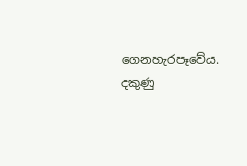ගෙනහැරපෑවේය. දකුණු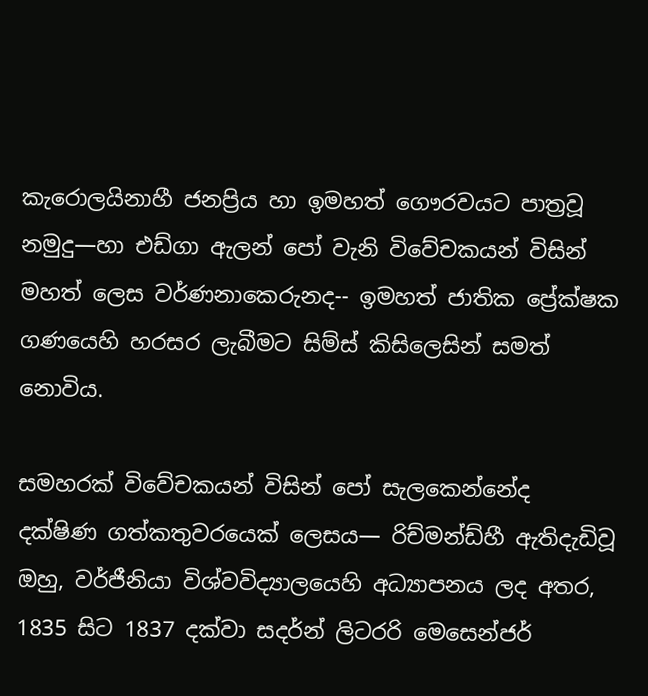කැරොලයිනාහී ජනප්‍රිය හා ඉමහත් ගෞරවයට පාත්‍රවූ නමුදු—හා එඩ්ගා ඇලන් පෝ වැනි විවේචකයන් විසින් මහත් ලෙස වර්ණනාකෙරුනද-- ඉමහත් ජාතික ප්‍රේක්ෂක ගණයෙහි හරසර ලැබීමට සිම්ස් කිසිලෙසින් සමත් නොවිය.

සමහරක් විවේචකයන් විසින් පෝ සැලකෙන්නේද දක්ෂිණ ගත්කතුවරයෙක් ලෙසය— රිච්මන්ඩ්හී ඇතිදැඩිවූ ඔහු, වර්ජීනියා විශ්වවිද්‍යාලයෙහි අධ්‍යාපනය ලද අතර, 1835 සිට 1837 දක්වා සදර්න් ලිටරරි මෙසෙන්ජර්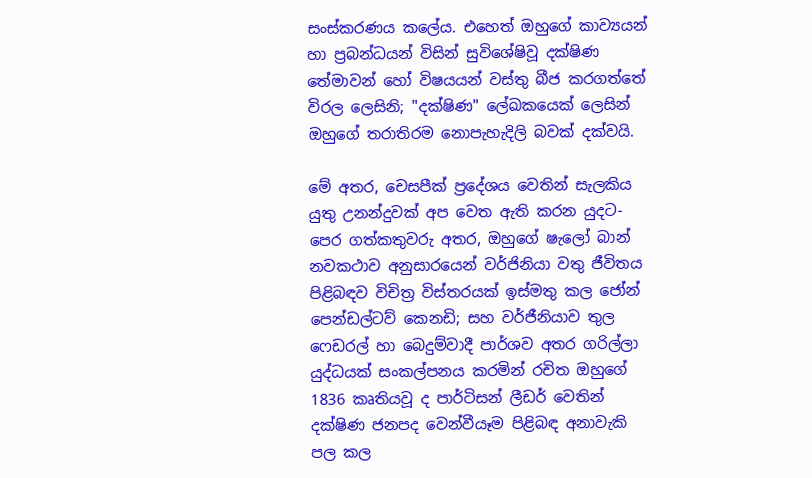සංස්කරණය කලේය. එහෙත් ඔහුගේ කාව්‍යයන් හා ප්‍රබන්ධයන් විසින් සුවිශේෂිවූ දක්ෂිණ තේමාවන් හෝ විෂයයන් වස්තු බීජ කරගත්තේ විරල ලෙසිනි; "දක්ෂිණ" ලේඛකයෙක් ලෙසින් ඔහුගේ තරාතිරම නොපැහැදිලි බවක් දක්වයි.

මේ අතර, චෙසපීක් ප්‍රදේශය වෙතින් සැලකිය යුතු උනන්දුවක් අප වෙත ඇති කරන යුදට-පෙර ගත්කතුවරු අතර, ඔහුගේ ෂැලෝ බාන් නවකථාව අනුසාරයෙන් වර්ජිනියා වතු ජීවිතය පිළිබඳව විචිත්‍ර විස්තරයක් ඉස්මතු කල ජෝන් පෙන්ඩල්ටව් කෙනඩි; සහ වර්ජීනියාව තුල ෆෙඩරල් හා බෙදුම්වාදී පාර්ශව අතර ගරිල්ලා යුද්ධයක් සංකල්පනය කරමින් රචිත ඔහුගේ 1836 කෘතියවූ ද පාර්ටිසන් ලීඩර් වෙතින් දක්ෂිණ ජනපද වෙන්වීයෑම පිළිබඳ අනාවැකි පල කල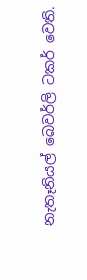නැතෑනියල් බෙවර්ලි ටකර් වෙති.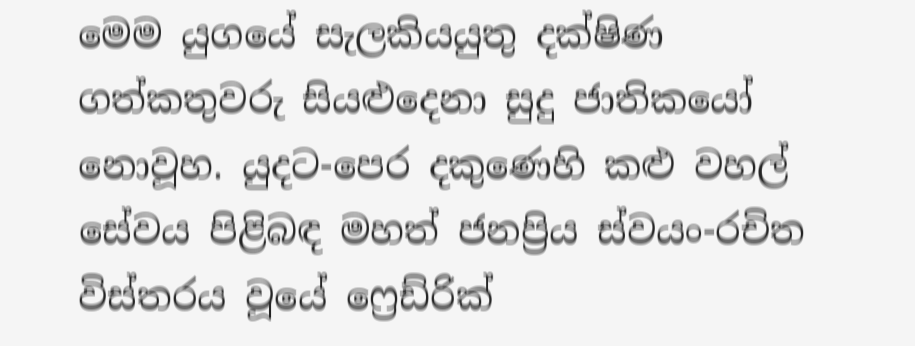මෙම යුගයේ සැලකියයුතු දක්ෂිණ ගත්කතුවරු සියළුදෙනා සුදු ජාතිකයෝ නොවූහ. යුදට-පෙර දකුණෙහි කළු වහල් සේවය පිළිබඳ මහත් ජනප්‍රිය ස්වයං-රචිත විස්තරය වූයේ ෆ්‍රෙඩ්රික්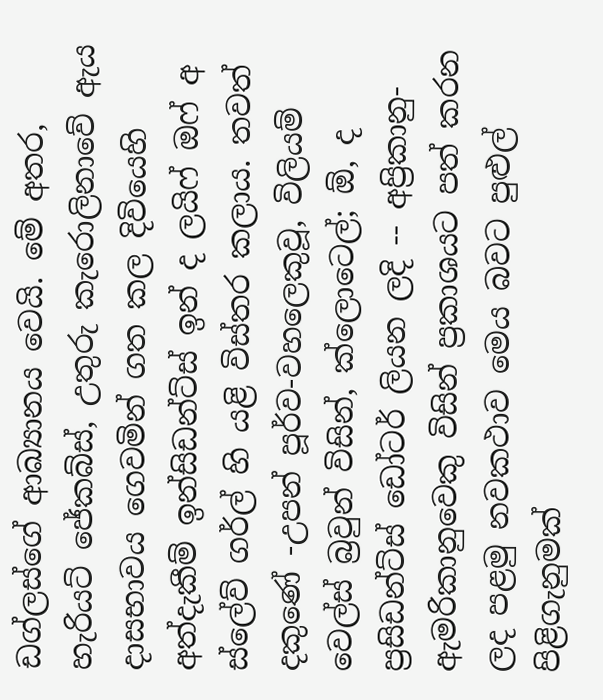ඩග්ලස්ගේ ආඛ්‍යානය වෙයි. මේ අතර, හැරියට් ජේකබ්ස්, උතුරු කැරොලිනාවේ ඇය දාසභාවය ගෙවමින් ගත කල දිවියෙහි අත්දැකීම් ඉන්සිඩන්ට්ස් ඉන් ද ලයිෆ් ඔෆ් අ ස්ලේව් ගර්ල් හි යළි විස්තර කලාය. තවත් දකුණේ -උපන් පූර්ව-වහලෙකුවූ, විලියම් වෙල්ස් බ්‍රවුන් විසින්, ක්ලොටෙල්; ඕ, ද ප්‍රසිඩන්ට්ස් ඩෝටර් ලියන ලදි -- අප්‍රිකානු-ඇමරිකානුවෙකු විසින් ප්‍රකාශයට පත් කරන ලද පළමු නවකථාව මෙය බවට පුළුල් පිළිගැනුමක්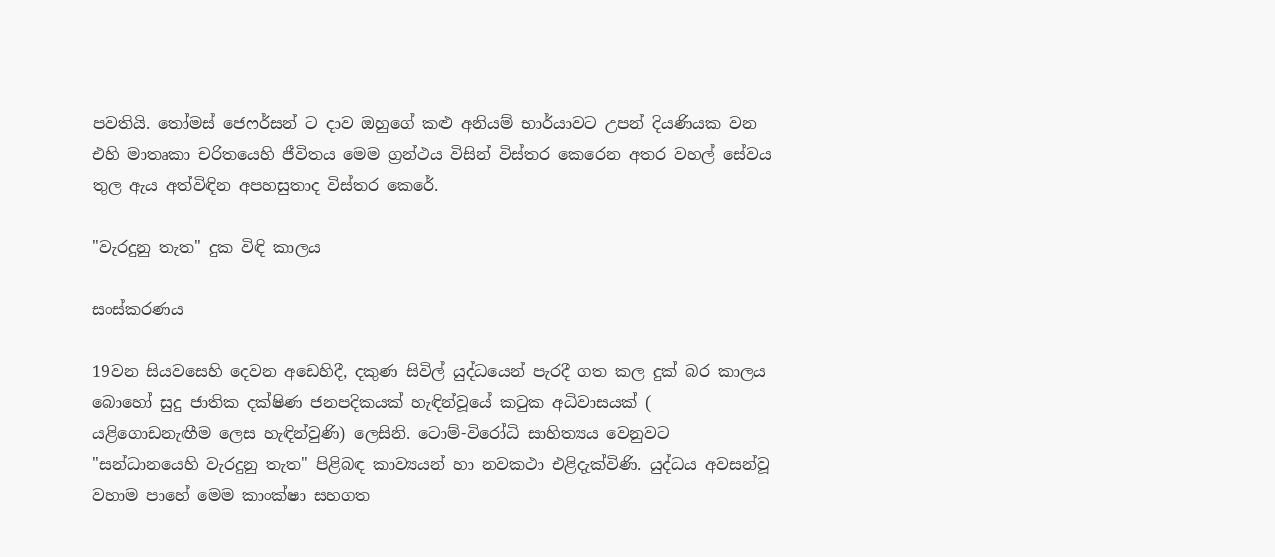පවතියි. තෝමස් ජෙෆර්සන් ට දාව ඔහුගේ කළු අනියම් භාර්යාවට උපන් දියණියක වන එහි මාතෘකා චරිතයෙහි ජීවිතය මෙම ග්‍රන්ථය විසින් විස්තර කෙරෙන අතර වහල් සේවය තුල ඇය අත්විඳින අපහසුතාද විස්තර කෙරේ.

"වැරදුනු තැත" දුක විඳි කාලය

සංස්කරණය

19වන සියවසෙහි දෙවන අඩෙහිදී, දකුණ සිවිල් යුද්ධයෙන් පැරදී ගත කල දුක් බර කාලය බොහෝ සුදු ජාතික දක්ෂිණ ජනපදිකයක් හැඳින්වූයේ කටුක අධිවාසයක් ( යළිගොඩනැඟීම ලෙස හැඳින්වුණි) ලෙසිනි. ටොම්-විරෝධි සාහිත්‍යය වෙනුවට "සන්ධානයෙහි වැරදුනු තැත" පිළිබඳ කාව්‍යයන් හා නවකථා එළිදැක්විණි. යුද්ධය අවසන්වූ වහාම පාහේ මෙම කාංක්ෂා සහගත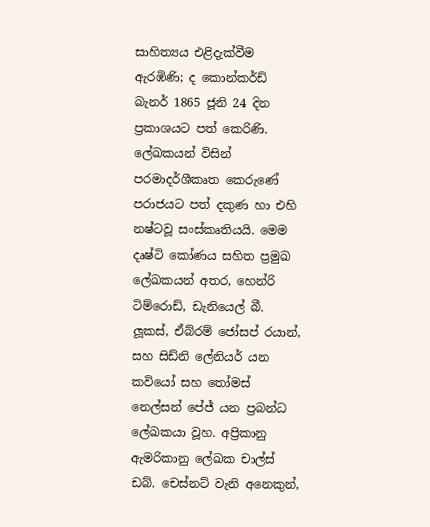සාහිත්‍යය එළිදැක්වීම ඇරඹිණි; ද කොන්කර්ඩ් බැනර් 1865 ජූනි 24 දින ප්‍රකාශයට පත් කෙරිණි. ලේඛකයන් විසින් පරමාදර්ශීකෘත කෙරුණේ පරාජයට පත් දකුණ හා එහි නෂ්ටවූ සංස්කෘතියයි. මෙම දෘෂ්ටි කෝණය සහිත ප්‍රමුඛ ලේඛකයන් අතර, හෙන්රි ටිම්රොඩ්, ඩැනියෙල් බී. ලූකස්, ඒබ්රම් ජෝසප් රයාන්, සහ සිඩ්නි ලේනියර් යන කවියෝ සහ තෝමස් නෙල්සන් පේජ් යන ප්‍රබන්ධ ලේඛකයා වූහ. අප්‍රිකානු ඇමරිකානු ලේඛක චාල්ස් ඩබ්. චෙස්නට් වැනි අනෙකුන්,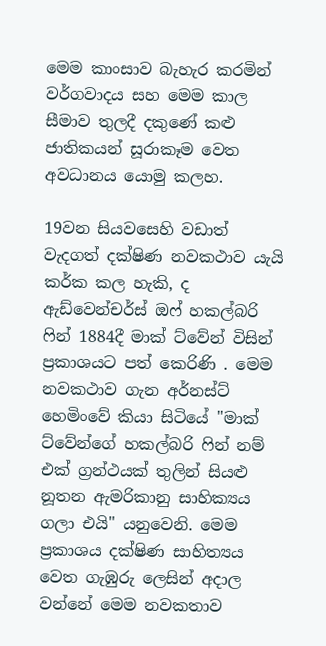මෙම කාංසාව බැහැර කරමින් වර්ගවාදය සහ මෙම කාල සීමාව තුලදී දකුණේ කළු ජාතිකයන් සූරාකෑම වෙත අවධානය යොමු කලහ.

19වන සියවසෙහි වඩාත් වැදගත් දක්ෂිණ නවකථාව යැයි කර්ක කල හැකි, ද ඇඩ්වෙන්චර්ස් ඔෆ් හකල්බරි ෆින් 1884දී මාක් ට්වේන් විසින් ප්‍රකාශයට පත් කෙරිණි . මෙම නවකථාව ගැන අර්නස්ට් හෙමිංවේ කියා සිටියේ "මාක් ට්වේන්ගේ හකල්බරි ෆින් නම් එක් ග්‍රන්ථයක් තුලින් සියළු නූතන ඇමරිකානු සාහික්‍යය ගලා එයි" යනුවෙනි. මෙම ප්‍රකාශය දක්ෂිණ සාහිත්‍යය වෙත ගැඹුරු ලෙසින් අදාල වන්නේ මෙම නවකතාව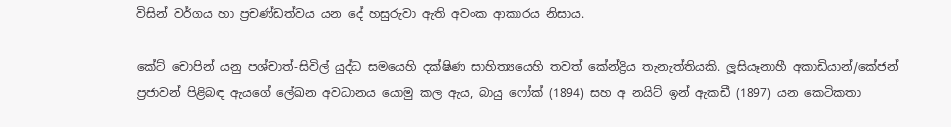විසින් වර්ගය හා ප්‍රචණ්ඩත්වය යන දේ හසුරුවා ඇති අවංක ආකාරය නිසාය.

කේට් චොපින් යනු පශ්චාත්-සිවිල් යුද්ධ සමයෙහි දක්ෂිණ සාහිත්‍යයෙහි තවත් කේන්ද්‍රිය තැනැත්තියකි. ලූසියෑනාහී අකාඩියාන්/කේජන් ප්‍රජාවන් පිළිබඳ ඇයගේ ලේඛන අවධානය යොමු කල ඇය, බායු ෆෝක් (1894) සහ අ නයිට් ඉන් ඇකඩී (1897) යන කෙටිකතා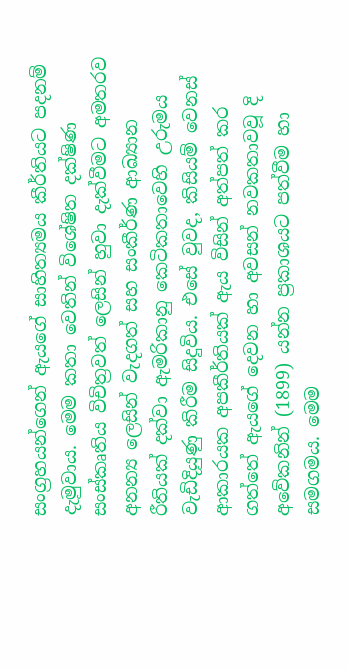සංග්‍රහයන්ගෙන් ඇයගේ සාහිත්‍යමය කීර්තියට පදනම් දැමුවාය. මෙම කතා වෙතින් විශේෂිත දක්ෂිණ සංස්කෘතිය විචිත්‍රවත් ලෙසින් හුවා දැක්වීමට අමතරව අනන්‍ය ලෙසින් වැදගත් සහ සංකීර්ණ ආඛ්‍යාන රීතියක් දක්වා ඇමරිකානු කෙටිකතාවෙහි උරුමය වැඩිදියුණු කිරීම සිදුවිය. එසේ වුවද, කිසියම් වෙනස් ආකාරයක අපකීර්තියක් ඇය විසින් අත්පත් කර ගත්තේ ඇයගේ දෙවන හා අවසන් නවකතාවවූ දි අවේකනින් (1899) යන්න ප්‍රකාශයට පත්වීම හා සමගමය. මෙම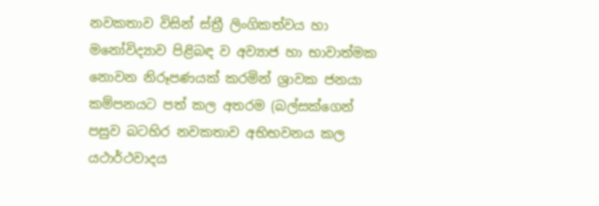නවකතාව විසින් ස්ත්‍රී ලිංගිකත්වය හා මනෝවිද්‍යාව පිළිබඳ ව අව්‍යාජ හා භාවාත්මක නොවන නිරූපණයක් කරමින් ශ්‍රාවක ජනයා කම්පනයට පත් කල අතරම (බල්සක්ගෙන් පසුව බටහිර නවකතාව අභිභවනය කල යථාර්ථවාදය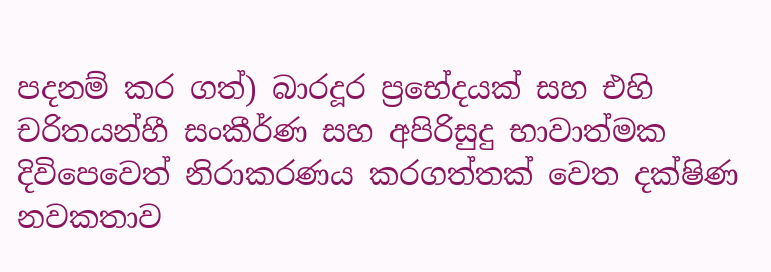පදනම් කර ගත්) බාරදූර ප්‍රභේදයක් සහ එහි චරිතයන්හී සංකීර්ණ සහ අපිරිසුදු භාවාත්මක දිවිපෙවෙත් නිරාකරණය කරගත්තක් වෙත දක්ෂිණ නවකතාව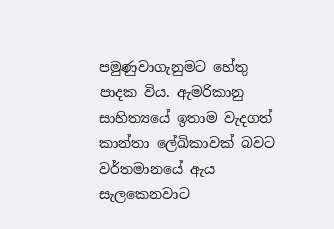පමුණුවාගැනුමට හේතු පාදක විය. ඇමරිකානු සාහිත්‍යයේ ඉතාම වැදගත් කාන්තා ලේඛිකාවක් බවට වර්තමානයේ ඇය සැලකෙනවාට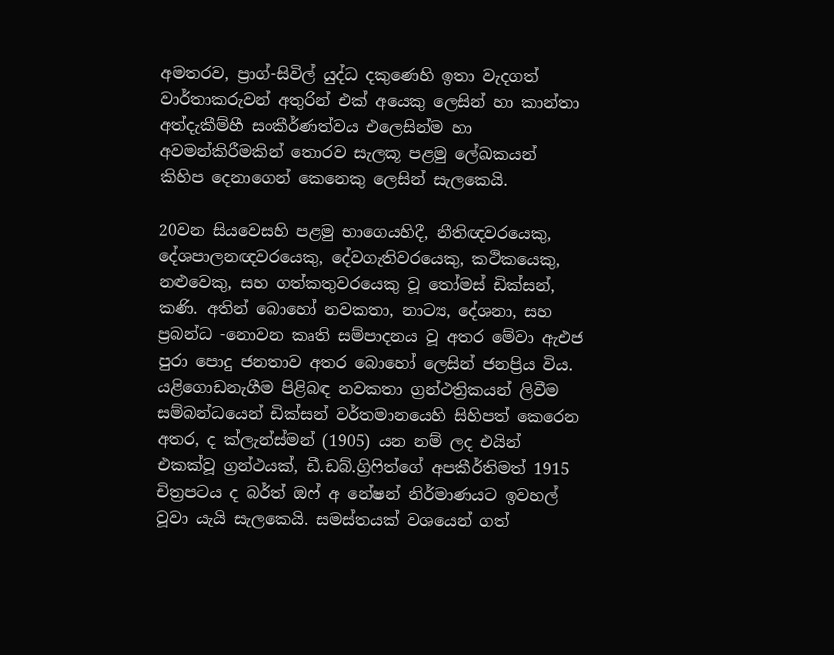අමතරව, ප්‍රාග්-සිවිල් යුද්ධ දකුණෙහි ඉතා වැදගත් වාර්තාකරුවන් අතුරින් එක් අයෙකු ලෙසින් හා කාන්තා අත්දැකීම්හී සංකීර්ණත්වය එලෙසින්ම හා අවමන්කිරීමකින් තොරව සැලකූ පළමු ලේඛකයන් කිහිප දෙනාගෙන් කෙනෙකු ලෙසින් සැලකෙයි.

20වන සියවෙසහි පළමු භාගෙයහිදී, නීතිඥවරයෙකු, දේශපාලනඥවරයෙකු, දේවගැතිවරයෙකු, කථිකයෙකු, නළුවෙකු, සහ ගත්කතුවරයෙකු වූ තෝමස් ඩික්සන්, කණි. අතින් බොහෝ නවකතා, නාට්‍ය, දේශනා, සහ ප්‍රබන්ධ -නොවන කෘති සම්පාදනය වූ අතර මේවා ඇඑජ පුරා පොදු ජනතාව අතර බොහෝ ලෙසින් ජනප්‍රිය විය. යළිගොඩනැගීම පිළිබඳ නවකතා ග්‍රන්ථත්‍රිකයන් ලිවීම සම්බන්ධයෙන් ඩික්සන් වර්තමානයෙහි සිහිපත් කෙරෙන අතර, ද ක්ලැන්ස්මන් (1905) යන නම් ලද එයින් එකක්වූ ග්‍රන්ථයක්, ඩී.ඩබ්.ග්‍රිෆිත්ගේ අපකීර්තිමත් 1915 චිත්‍රපටය ද බර්ත් ඔෆ් අ නේෂන් නිර්මාණයට ඉවහල් වූවා යැයි සැලකෙයි. සමස්තයක් වශයෙන් ගත්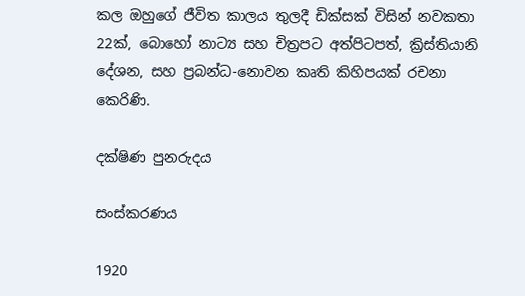කල ඔහුගේ ජීවිත කාලය තුලදී ඩික්සක් විසින් නවකතා 22ක්, බොහෝ නාට්‍ය සහ චිත්‍රපට අත්පිටපත්, ක්‍රිස්තියානි දේශන, සහ ප්‍රබන්ධ-නොවන කෘති කිහිපයක් රචනා කෙරිණි.

දක්ෂිණ පුනරුදය

සංස්කරණය

1920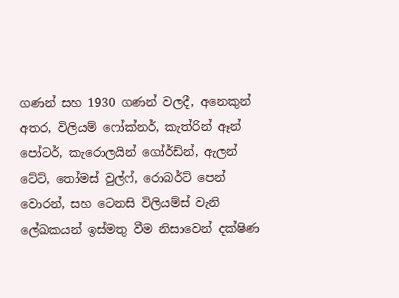ගණන් සහ 1930 ගණන් වලදී, අනෙකුන් අතර, විලියම් ෆෝක්නර්, කැත්රින් ඈන් පෝටර්, කැරොලයින් ගෝර්ඩ්න්, ඇලන් ටේට්, තෝමස් වුල්ෆ්, රොබර්ට් පෙන් වොරන්, සහ ටෙනසි විලියම්ස් වැනි ලේඛකයන් ඉස්මතු වීම නිසාවෙන් දක්ෂිණ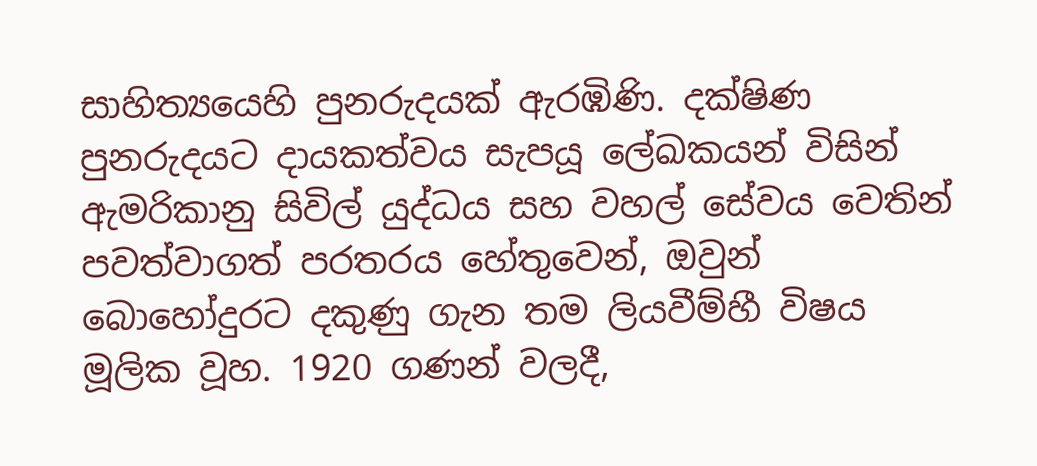සාහිත්‍යයෙහි පුනරුදයක් ඇරඹිණි. දක්ෂිණ පුනරුදයට දායකත්වය සැපයූ ලේඛකයන් විසින් ඇමරිකානු සිවිල් යුද්ධය සහ වහල් සේවය වෙතින් පවත්වාගත් පරතරය හේතුවෙන්, ඔවුන් බොහෝදුරට දකුණු ගැන තම ලියවීම්හී විෂය මූලික වූහ. 1920 ගණන් වලදී,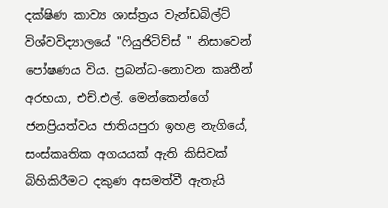දක්ෂිණ කාව්‍ය ශාස්ත්‍රය වැන්ඩබිල්ට් විශ්වවිද්‍යාලයේ "ෆියුජිටිව්ස් " නිසාවෙන් පෝෂණය විය. ප්‍රබන්ධ-නොවන කෘතීන් අරභයා, එච්.එල්. මෙන්කෙන්ගේ ජනප්‍රියත්වය ජාතියපුරා ඉහළ නැගියේ, සංස්කෘතික අගයයක් ඇති කිසිවක් බිහිකිරීමට දකුණ අසමත්වී ඇතැයි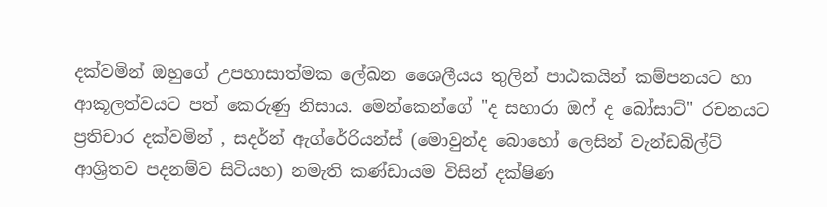දක්වමින් ඔහුගේ උපහාසාත්මක ලේඛන ශෛලීයය තුලින් පාඨකයින් කම්පනයට හා ආකූලත්වයට පත් කෙරුණු නිසාය. මෙන්කෙන්ගේ "ද සහාරා ඔෆ් ද බෝසාට්" රචනයට ප්‍රතිචාර දක්වමින් , සදර්න් ඇග්රේරියන්ස් (මොවුන්ද බොහෝ ලෙසින් වැන්ඩබිල්ට් ආශ්‍රිතව පදනම්ව සිටියහ) නමැති කණ්ඩායම විසින් දක්ෂිණ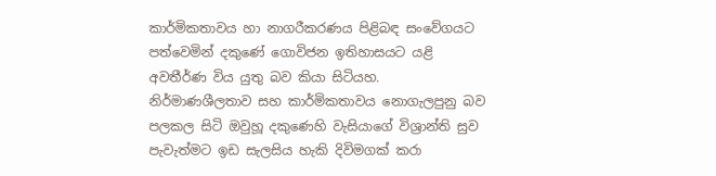කාර්මිකතාවය හා නාගරීකරණය පිළිබඳ සංවේගයට පත්වෙමින් දකුණේ ගොවිජන ඉතිහාසයට යළි අවතීර්ණ විය යුතු බව කියා සිටියහ. නිර්මාණශීලතාව සහ කාර්මිකතාවය නොගැලපුනු බව පලකල සිටි ඔවුහූ දකුණෙහි වැසියාගේ විශ්‍රාන්ති සුව පැවැත්මට ඉඩ සැලසිය හැකි දිවිමගක් කරා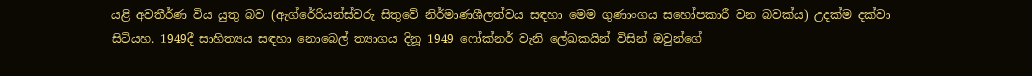යළි අවතීර්ණ විය යුතු බව (ඇග්රේරියන්ස්වරු සිතුවේ නිර්මාණශීලත්වය සඳහා මෙම ගුණාංගය සහෝපකාරී වන බවක්ය) උදක්ම දක්වා සිටියහ. 1949දී සාහිත්‍යය සඳහා නොබෙල් ත්‍යාගය දිනූ 1949 ෆෝක්නර් වැනි ලේඛකයින් විසින් ඔවුන්ගේ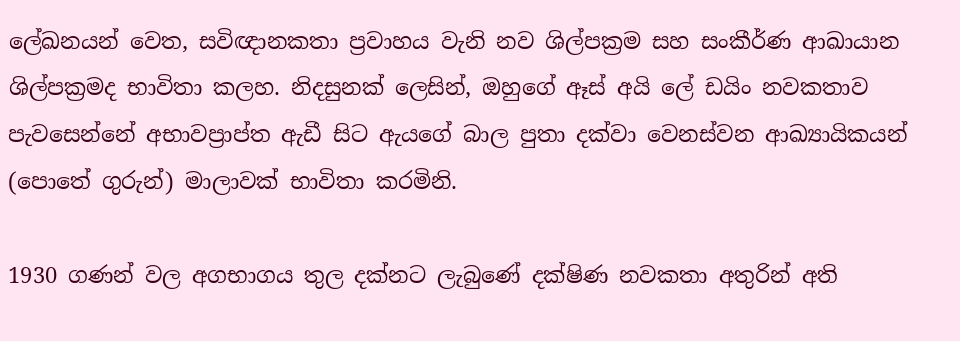ලේඛනයන් වෙත, සවිඥානකතා ප්‍රවාහය වැනි නව ශිල්පක්‍රම සහ සංකීර්ණ ආඛායාන ශිල්පක්‍රමද භාවිතා කලහ. නිදසුනක් ලෙසින්, ඔහුගේ ඈස් අයි ලේ ඩයිං නවකතාව පැවසෙන්නේ අභාවප්‍රාප්ත ඇඩී සිට ඇයගේ බාල පුතා දක්වා වෙනස්වන ආඛ්‍යායිකයන් (පොතේ ගුරුන්) මාලාවක් භාවිතා කරමිනි.

1930 ගණන් වල අගභාගය තුල දක්නට ලැබුණේ දක්ෂිණ නවකතා අතුරින් අති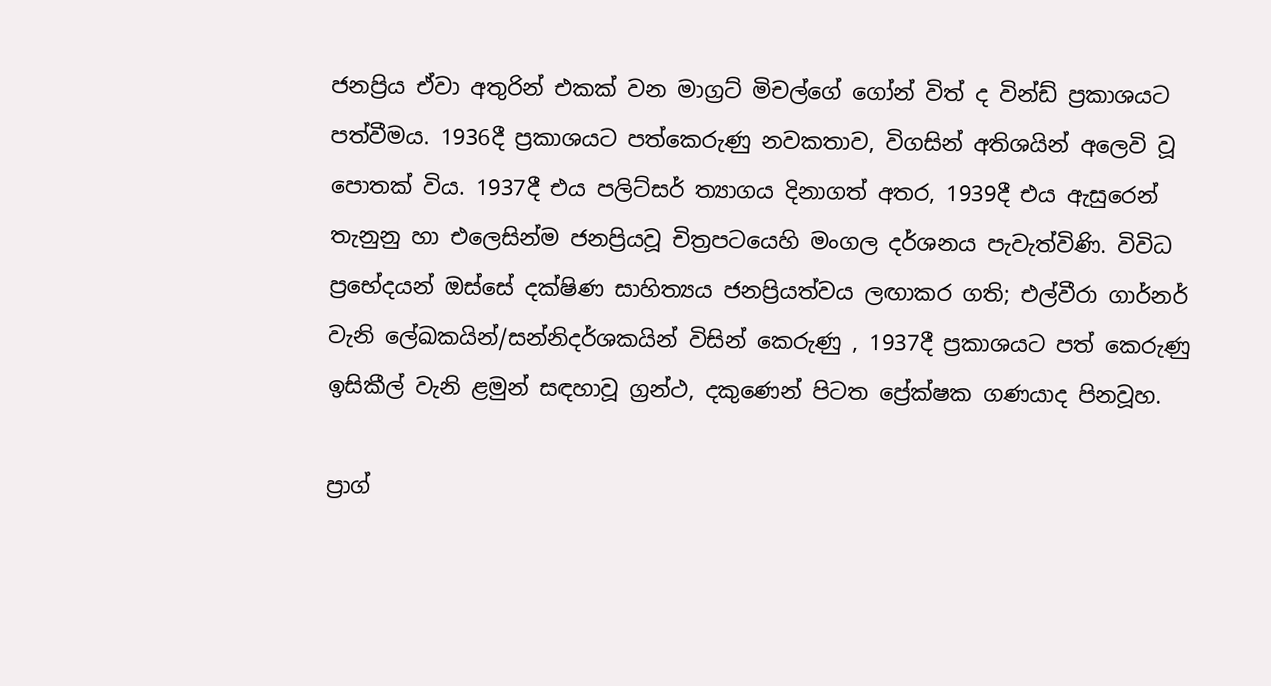ජනප්‍රිය ඒවා අතුරින් එකක් වන මාග්‍රට් මිචල්ගේ ගෝන් විත් ද වින්ඩ් ප්‍රකාශයට පත්වීමය. 1936දී ප්‍රකාශයට පත්කෙරුණු නවකතාව, විගසින් අතිශයින් අලෙවි වූ පොතක් විය. 1937දී එය පලිට්සර් ත්‍යාගය දිනාගත් අතර, 1939දී එය ඇසුරෙන් තැනුනු හා එලෙසින්ම ජනප්‍රියවූ චිත්‍රපටයෙහි මංගල දර්ශනය පැවැත්විණි. විවිධ ප්‍රභේදයන් ඔස්සේ දක්ෂිණ සාහිත්‍යය ජනප්‍රියත්වය ලඟාකර ගති; එල්වීරා ගාර්නර් වැනි ලේඛකයින්/සන්නිදර්ශකයින් විසින් කෙරුණු , 1937දී ප්‍රකාශයට පත් කෙරුණු ඉසිකීල් වැනි ළමුන් සඳහාවූ ග්‍රන්ථ, දකුණෙන් පිටත ප්‍රේක්ෂක ගණයාද පිනවූහ.

ප්‍රාග්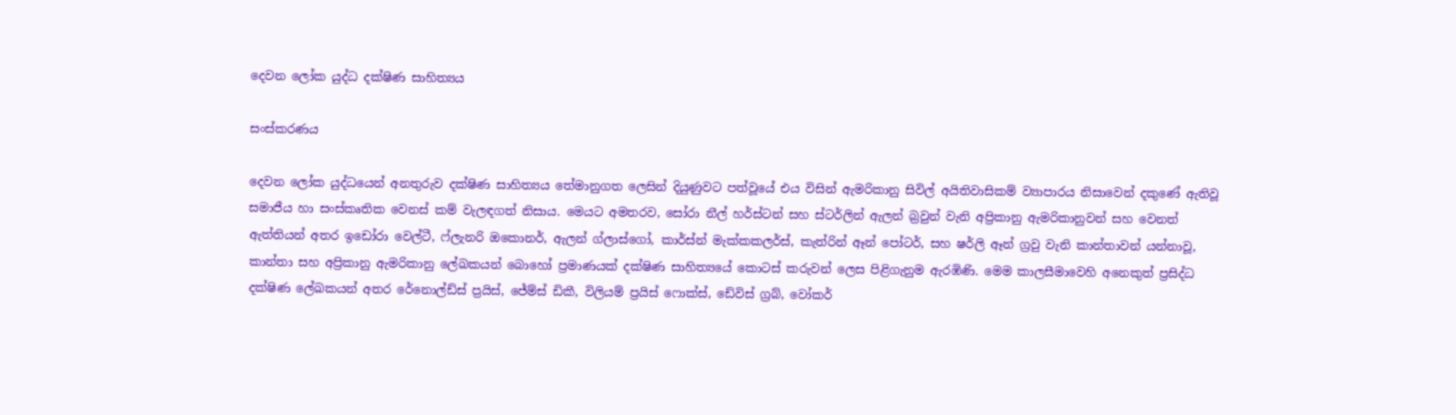දෙවන ලෝක යුද්ධ දක්ෂිණ සාහිත්‍යය

සංස්කරණය

දෙවන ලෝක යුද්ධයෙන් අනතුරුව දක්ෂිණ සාහිත්‍යය තේමානුගත ලෙසින් දියුණුවට පත්වූයේ එය විසින් ඇමරිකානු සිවිල් අයිතිවාසිකම් ව්‍යාපාරය නිසාවෙන් දකුණේ ඇතිවූ සමාජීය හා සංස්කෘතික වෙනස් කම් වැලඳගත් නිසාය. මෙයට අමතරව, සෝරා නීල් හර්ස්ටන් සහ ස්ටර්ලින් ඇලන් බ්‍රවුන් වැනි අප්‍රිකානු ඇමරිකානුවන් සහ වෙනත් ඇත්තියන් අතර ඉඩෝරා වෙල්ටී, ෆ්ලැනරි ඔකොනර්, ඇලන් ග්ලාස්ගෝ, කාර්ස්න් මැක්කකලර්ස්, කැත්රින් ඈන් පෝටර්, සහ ෂර්ලි ඈන් ග්‍රවු වැනි කාන්තාවන් යන්නාවූ, කාන්තා සහ අප්‍රිකානු ඇමරිකානු ලේඛකයන් බොහෝ ප්‍රමාණයක් දක්ෂිණ සාහිත්‍යයේ කොටස් කරුවන් ලෙස පිළිගැනුම ඇරඹිණි. මෙම කාලසීමාවෙහි අනෙකුත් ප්‍රසිද්ධ දක්ෂිණ ලේඛකයන් අතර රේනොල්ඩ්ස් ප්‍රයිස්, ජේම්ස් ඩිකී, විලියම් ප්‍රයිස් ෆොක්ස්, ඩේවිස් ග්‍රබ්, වෝකර්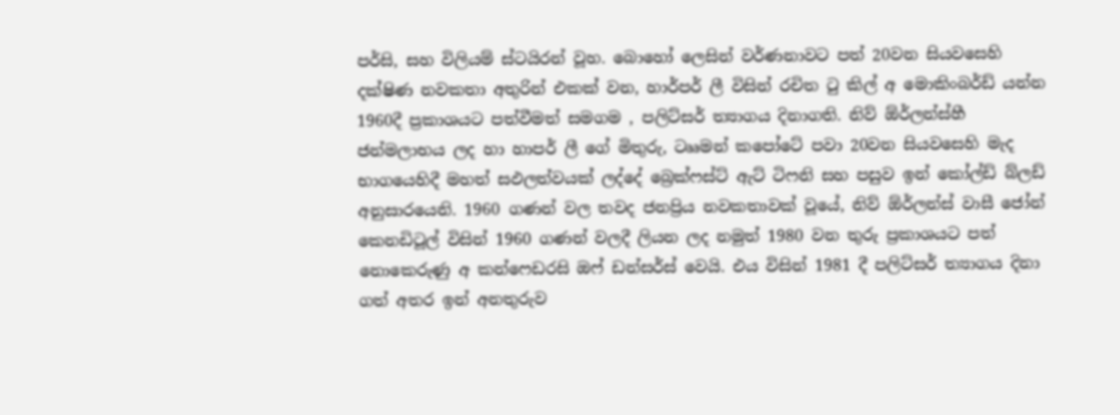පර්සි, සහ විලියම් ස්ටයිරන් වූහ. බොහෝ ලෙසින් වර්ණනාවට පත් 20වන සියවසෙහි දක්ෂිණ නවකතා අතුරින් එකක් වන, හාර්පර් ලී විසින් රචිත ටු කිල් අ මොකිංබර්ඩ් යන්න 1960දී ප්‍රකාශයට පත්වීමත් සමගම , පලිට්සර් ත්‍යාගය දිනාගති. නිව් ඕර්ලන්ස්හී ජන්මලාභය ලද හා හාපර් ලී ගේ මිතුරු, ටෲමන් කපෝටේ පවා 20වන සියවසෙහි මැද භාගයෙහිදී මහත් සඵලත්වයක් ලද්දේ බ්‍රෙක්ෆස්ට් ඇට් ටිෆනි සහ පසුව ඉන් කෝල්ඩ් බ්ලඩ් අනුසාරයෙනි. 1960 ගණන් වල තවද ජනප්‍රිය නවකතාවක් වූයේ, නිව් ඕර්ලන්ස් වාසී ජෝන් කෙනඩිටූල් විසින් 1960 ගණන් වලදී ලියන ලද නමුත් 1980 වන තුරු ප්‍රකාශයට පත් නොකෙරුණු අ කන්ෆෙඩරසි ඔෆ් ඩන්සර්ස් වෙයි. එය විසින් 1981 දී පලිට්සර් ත්‍යාගය දිනා ගත් අතර ඉන් අනතුරුව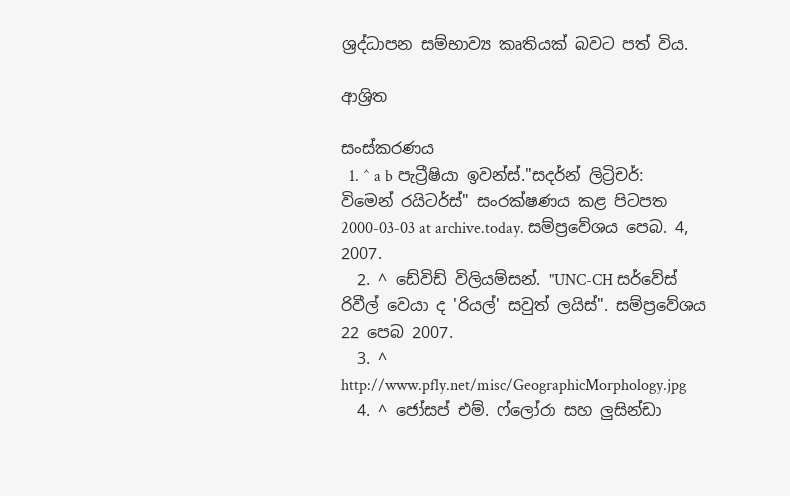ශ්‍රද්ධාපන සම්භාව්‍ය කෘතියක් බවට පත් විය.

ආශ්‍රිත

සංස්කරණය
  1. ^ a b පැට්‍රීෂියා ඉවන්ස්."සදර්න් ලිට්‍රිචර්: විමෙන් රයිටර්ස්" සංරක්ෂණය කළ පිටපත 2000-03-03 at archive.today. සම්ප්‍රවේශය පෙබ. 4, 2007.
  2. ^ ඩේවිඩ් විලියම්සන්. "UNC-CH සර්වේස් රිවීල් වෙයා ද 'රියල්' සවුත් ලයිස්". සම්ප්‍රවේශය 22 පෙබ 2007.
  3. ^ http://www.pfly.net/misc/GeographicMorphology.jpg
  4. ^ ජෝසප් එම්. ෆ්ලෝරා සහ ලුසින්ඩා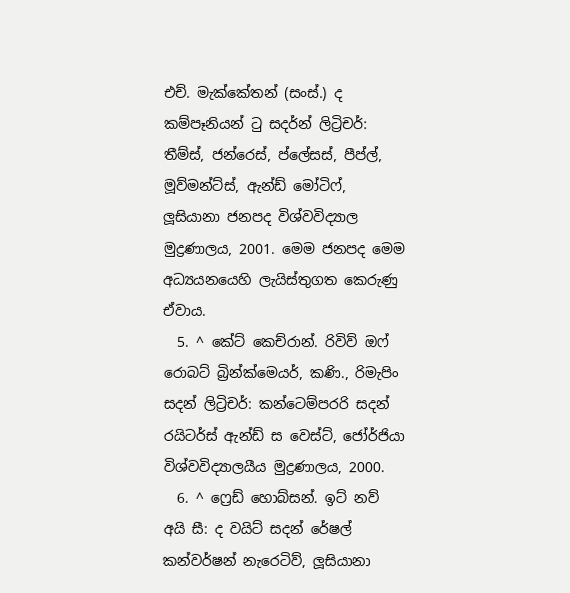එච්. මැක්කේතන් (සංස්.) ද කම්පෑනියන් ටු සදර්න් ලිට්‍රිචර්: තීම්ස්, ජන්රෙස්, ප්ලේසස්, පීප්ල්, මූව්මන්ට්ස්, ඇන්ඩ් මෝටිෆ්, ලූසියානා ජනපද විශ්වවිද්‍යාල මුද්‍රණාලය, 2001. මෙම ජනපද මෙම අධ්‍යයනයෙහි ලැයිස්තුගත කෙරුණු ඒවාය.
  5. ^ කේට් කෙච්රාන්. රිවිව් ඔෆ් රොබට් බ්‍රින්ක්මෙයර්, කණි., රිමැපිං සදන් ලිට්‍රිචර්: කන්ටෙම්පරරි සදන් රයිටර්ස් ඇන්ඩ් ස වෙස්ට්, ජෝර්ජියා විශ්වවිද්‍යාලයීය මුද්‍රණාලය, 2000.
  6. ^ ෆ්‍රෙඩ් හොබ්සන්. ඉට් නව් අයි සී: ද වයිට් සදන් රේෂල් කන්වර්ෂන් නැරෙටිව්, ලූසියානා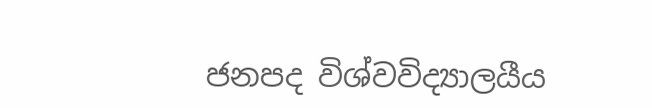ජනපද විශ්වවිද්‍යාලයීය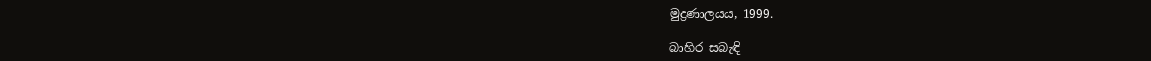මුද්‍රණාලයය, 1999.

බාහිර සබැඳි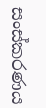සංස්කරණය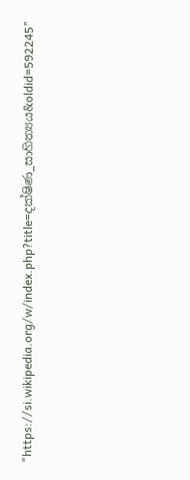"https://si.wikipedia.org/w/index.php?title=දක්ෂිණ_සාහිත්‍යය&oldid=592245"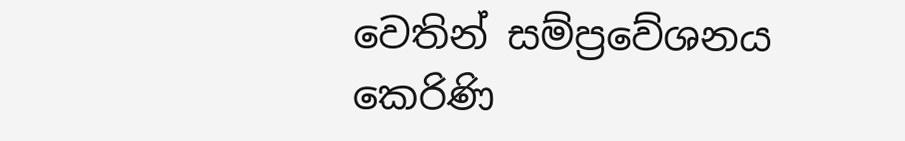වෙතින් සම්ප්‍රවේශනය කෙරිණි